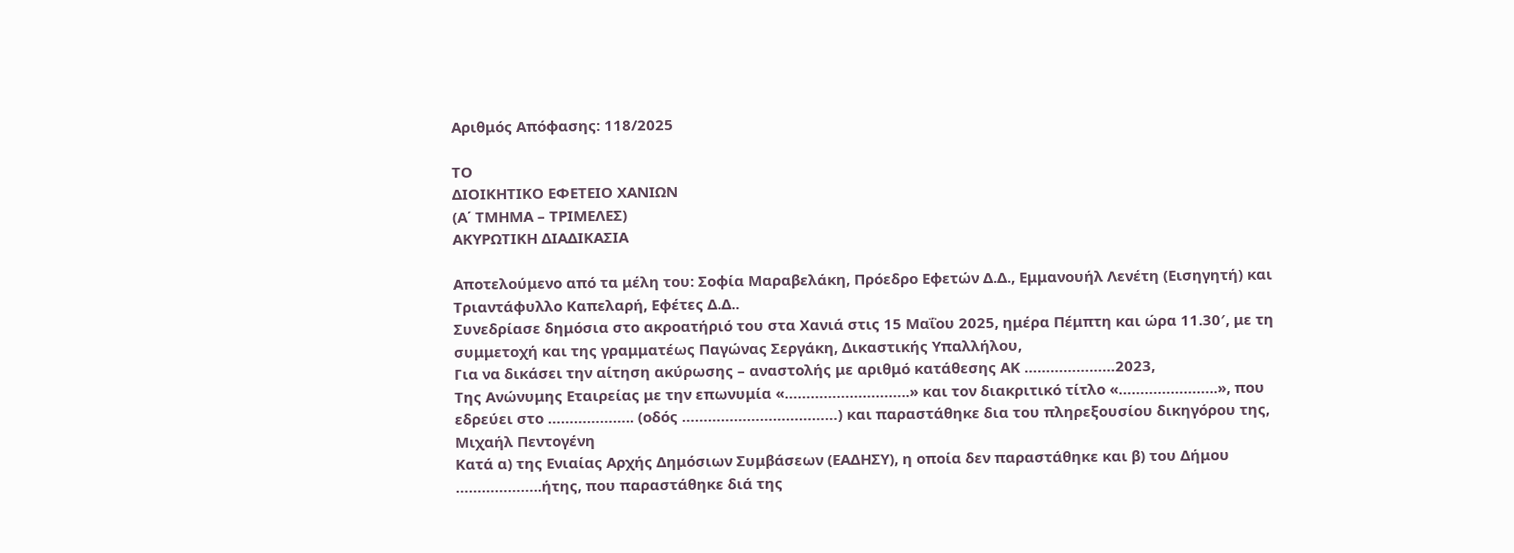Αριθμός Απόφασης: 118/2025

ΤΟ
ΔΙΟΙΚΗΤΙΚΟ ΕΦΕΤΕΙΟ ΧΑΝΙΩΝ
(Α΄ ΤΜΗΜΑ – ΤΡΙΜΕΛΕΣ)
ΑΚΥΡΩΤΙΚΗ ΔΙΑΔΙΚΑΣΙΑ

Αποτελούμενο από τα μέλη του: Σοφία Μαραβελάκη, Πρόεδρο Εφετών Δ.Δ., Εμμανουήλ Λενέτη (Εισηγητή) και Τριαντάφυλλο Καπελαρή, Εφέτες Δ.Δ..
Συνεδρίασε δημόσια στο ακροατήριό του στα Χανιά στις 15 Μαΐου 2025, ημέρα Πέμπτη και ώρα 11.30′, με τη συμμετοχή και της γραμματέως Παγώνας Σεργάκη, Δικαστικής Υπαλλήλου,
Για να δικάσει την αίτηση ακύρωσης – αναστολής με αριθμό κατάθεσης ΑΚ …………………2023,
Της Ανώνυμης Εταιρείας με την επωνυμία «………………………..» και τον διακριτικό τίτλο «…………………..», που εδρεύει στο ……………….. (οδός ………………………………) και παραστάθηκε δια του πληρεξουσίου δικηγόρου της, Μιχαήλ Πεντογένη
Κατά α) της Ενιαίας Αρχής Δημόσιων Συμβάσεων (ΕΑΔΗΣΥ), η οποία δεν παραστάθηκε και β) του Δήμου ………………..ήτης, που παραστάθηκε διά της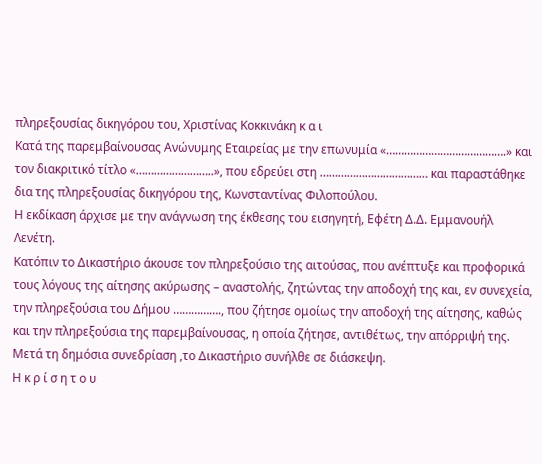πληρεξουσίας δικηγόρου του, Χριστίνας Κοκκινάκη κ α ι
Κατά της παρεμβαίνουσας Ανώνυμης Εταιρείας με την επωνυμία «………………………………….» και τον διακριτικό τίτλο «……………………..», που εδρεύει στη ……………………………… και παραστάθηκε δια της πληρεξουσίας δικηγόρου της, Κωνσταντίνας Φιλοπούλου.
Η εκδίκαση άρχισε με την ανάγνωση της έκθεσης του εισηγητή, Εφέτη Δ.Δ. Εμμανουήλ Λενέτη.
Κατόπιν το Δικαστήριο άκουσε τον πληρεξούσιο της αιτούσας, που ανέπτυξε και προφορικά τους λόγους της αίτησης ακύρωσης – αναστολής, ζητώντας την αποδοχή της και, εν συνεχεία, την πληρεξούσια του Δήμου ……………., που ζήτησε ομοίως την αποδοχή της αίτησης, καθώς και την πληρεξούσια της παρεμβαίνουσας, η οποία ζήτησε, αντιθέτως, την απόρριψή της.
Μετά τη δημόσια συνεδρίαση ,το Δικαστήριο συνήλθε σε διάσκεψη.
Η κ ρ ί σ η τ ο υ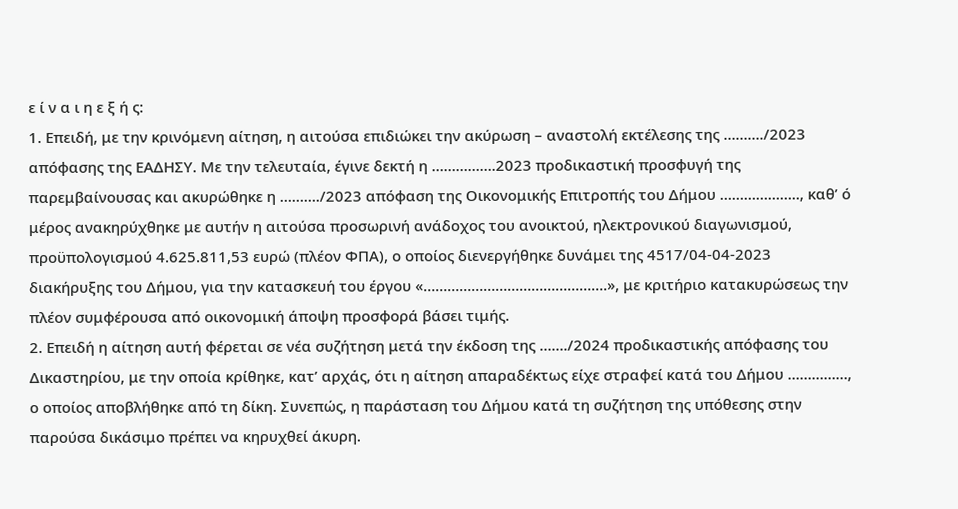ε ί ν α ι η ε ξ ή ς:
1. Επειδή, με την κρινόμενη αίτηση, η αιτούσα επιδιώκει την ακύρωση – αναστολή εκτέλεσης της ………./2023 απόφασης της ΕΑΔΗΣΥ. Με την τελευταία, έγινε δεκτή η …………….2023 προδικαστική προσφυγή της παρεμβαίνουσας και ακυρώθηκε η ………./2023 απόφαση της Οικονομικής Επιτροπής του Δήμου ……………….., καθ’ ό μέρος ανακηρύχθηκε με αυτήν η αιτούσα προσωρινή ανάδοχος του ανοικτού, ηλεκτρονικού διαγωνισμού, προϋπολογισμού 4.625.811,53 ευρώ (πλέον ΦΠΑ), ο οποίος διενεργήθηκε δυνάμει της 4517/04-04-2023 διακήρυξης του Δήμου, για την κατασκευή του έργου «……………………………………….», με κριτήριο κατακυρώσεως την πλέον συμφέρουσα από οικονομική άποψη προσφορά βάσει τιμής.
2. Επειδή η αίτηση αυτή φέρεται σε νέα συζήτηση μετά την έκδοση της ……./2024 προδικαστικής απόφασης του Δικαστηρίου, με την οποία κρίθηκε, κατ’ αρχάς, ότι η αίτηση απαραδέκτως είχε στραφεί κατά του Δήμου ……………, ο οποίος αποβλήθηκε από τη δίκη. Συνεπώς, η παράσταση του Δήμου κατά τη συζήτηση της υπόθεσης στην παρούσα δικάσιμο πρέπει να κηρυχθεί άκυρη.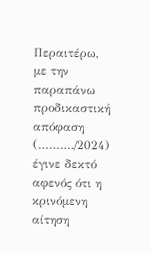Περαιτέρω, με την παραπάνω προδικαστική απόφαση (………./2024) έγινε δεκτό αφενός ότι η κρινόμενη αίτηση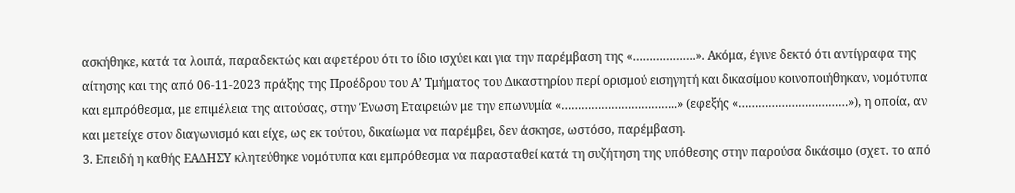ασκήθηκε, κατά τα λοιπά, παραδεκτώς και αφετέρου ότι το ίδιο ισχύει και για την παρέμβαση της «……………….». Ακόμα, έγινε δεκτό ότι αντίγραφα της αίτησης και της από 06-11-2023 πράξης της Προέδρου του Α’ Τμήματος του Δικαστηρίου περί ορισμού εισηγητή και δικασίμου κοινοποιήθηκαν, νομότυπα και εμπρόθεσμα, με επιμέλεια της αιτούσας, στην Ένωση Εταιρειών με την επωνυμία «……………………………..» (εφεξής «……………………………»), η οποία, αν και μετείχε στον διαγωνισμό και είχε, ως εκ τούτου, δικαίωμα να παρέμβει, δεν άσκησε, ωστόσο, παρέμβαση.
3. Επειδή η καθής ΕΑΔΗΣΥ κλητεύθηκε νομότυπα και εμπρόθεσμα να παρασταθεί κατά τη συζήτηση της υπόθεσης στην παρούσα δικάσιμο (σχετ. το από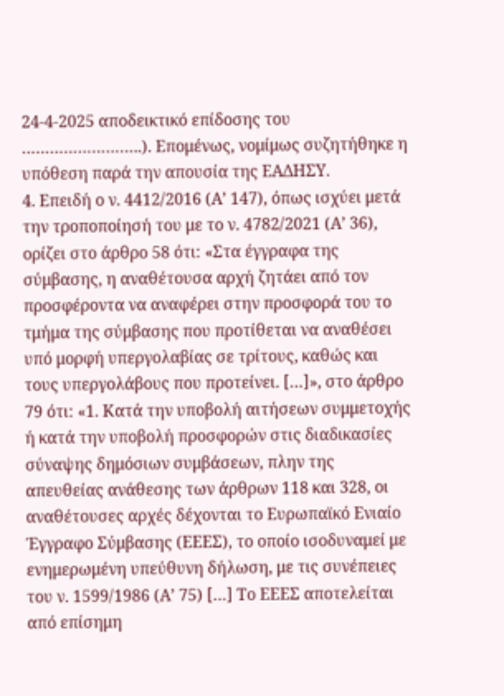24-4-2025 αποδεικτικό επίδοσης του ……………………..). Επομένως, νομίμως συζητήθηκε η υπόθεση παρά την απουσία της ΕΑΔΗΣΥ.
4. Επειδή ο ν. 4412/2016 (Α’ 147), όπως ισχύει μετά την τροποποίησή του με το ν. 4782/2021 (Α’ 36), ορίζει στο άρθρο 58 ότι: «Στα έγγραφα της σύμβασης, η αναθέτουσα αρχή ζητάει από τον προσφέροντα να αναφέρει στην προσφορά του το τμήμα της σύμβασης που προτίθεται να αναθέσει υπό μορφή υπεργολαβίας σε τρίτους, καθώς και τους υπεργολάβους που προτείνει. […]», στο άρθρο 79 ότι: «1. Κατά την υποβολή αιτήσεων συμμετοχής ή κατά την υποβολή προσφορών στις διαδικασίες σύναψης δημόσιων συμβάσεων, πλην της απευθείας ανάθεσης των άρθρων 118 και 328, οι αναθέτουσες αρχές δέχονται το Ευρωπαϊκό Ενιαίο Έγγραφο Σύμβασης (ΕΕΕΣ), το οποίο ισοδυναμεί με ενημερωμένη υπεύθυνη δήλωση, με τις συνέπειες του ν. 1599/1986 (Α’ 75) […] Το ΕΕΕΣ αποτελείται από επίσημη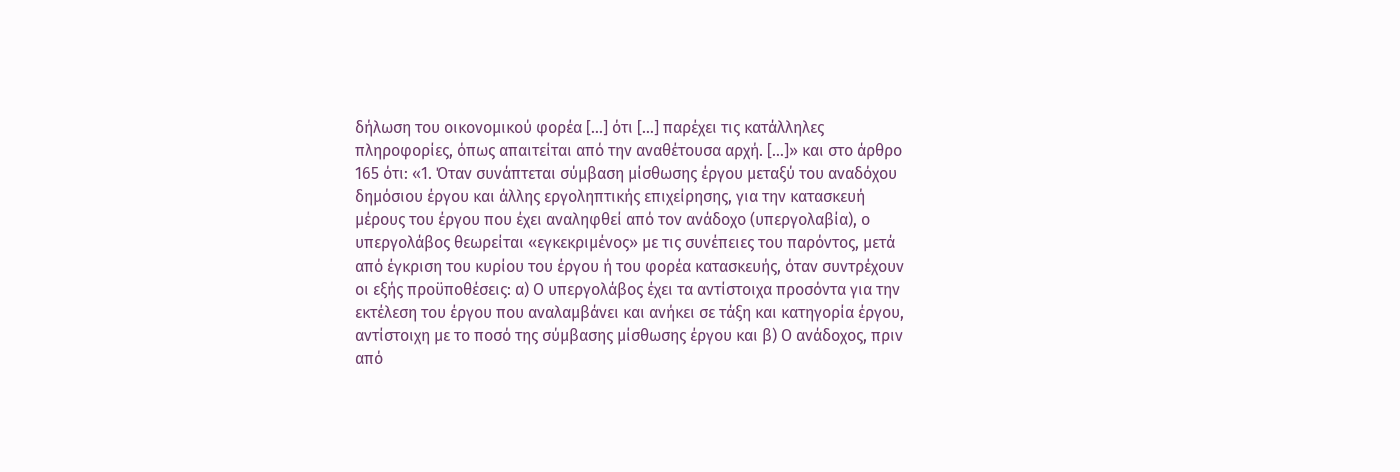δήλωση του οικονομικού φορέα […] ότι […] παρέχει τις κατάλληλες πληροφορίες, όπως απαιτείται από την αναθέτουσα αρχή. […]» και στο άρθρο 165 ότι: «1. Όταν συνάπτεται σύμβαση μίσθωσης έργου μεταξύ του αναδόχου δημόσιου έργου και άλλης εργοληπτικής επιχείρησης, για την κατασκευή μέρους του έργου που έχει αναληφθεί από τον ανάδοχο (υπεργολαβία), ο υπεργολάβος θεωρείται «εγκεκριμένος» με τις συνέπειες του παρόντος, μετά από έγκριση του κυρίου του έργου ή του φορέα κατασκευής, όταν συντρέχουν οι εξής προϋποθέσεις: α) Ο υπεργολάβος έχει τα αντίστοιχα προσόντα για την εκτέλεση του έργου που αναλαμβάνει και ανήκει σε τάξη και κατηγορία έργου, αντίστοιχη με το ποσό της σύμβασης μίσθωσης έργου και β) Ο ανάδοχος, πριν από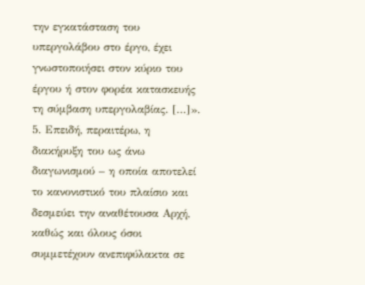την εγκατάσταση του υπεργολάβου στο έργο, έχει γνωστοποιήσει στον κύριο του έργου ή στον φορέα κατασκευής τη σύμβαση υπεργολαβίας. […]».
5. Επειδή, περαιτέρω, η διακήρυξη του ως άνω διαγωνισμού – η οποία αποτελεί το κανονιστικό του πλαίσιο και δεσμεύει την αναθέτουσα Αρχή, καθώς και όλους όσοι συμμετέχουν ανεπιφύλακτα σε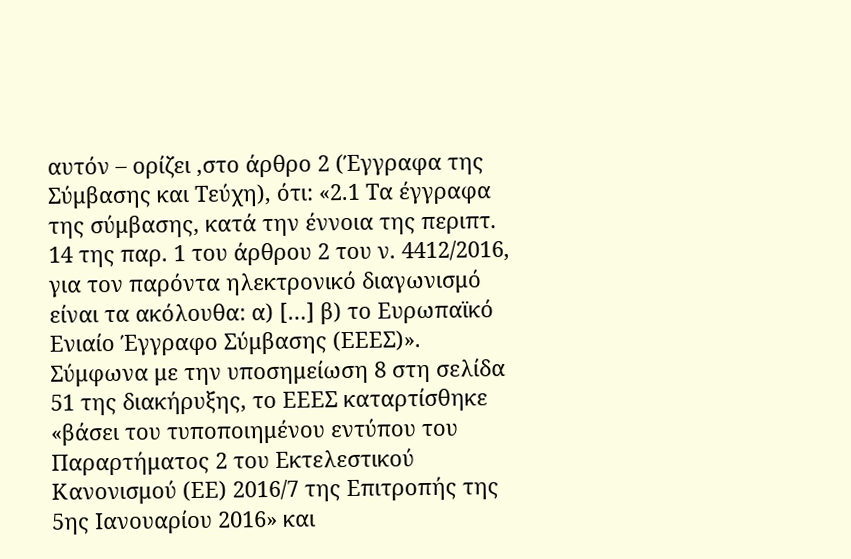αυτόν – ορίζει ,στο άρθρο 2 (Έγγραφα της Σύμβασης και Τεύχη), ότι: «2.1 Τα έγγραφα της σύμβασης, κατά την έννοια της περιπτ. 14 της παρ. 1 του άρθρου 2 του ν. 4412/2016, για τον παρόντα ηλεκτρονικό διαγωνισμό είναι τα ακόλουθα: α) […] β) το Ευρωπαϊκό Ενιαίο Έγγραφο Σύμβασης (ΕΕΕΣ)». Σύμφωνα με την υποσημείωση 8 στη σελίδα 51 της διακήρυξης, το ΕΕΕΣ καταρτίσθηκε «βάσει του τυποποιημένου εντύπου του Παραρτήματος 2 του Εκτελεστικού Κανονισμού (ΕΕ) 2016/7 της Επιτροπής της 5ης Ιανουαρίου 2016» και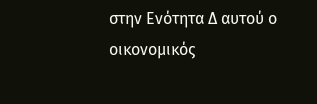στην Ενότητα Δ αυτού ο οικονομικός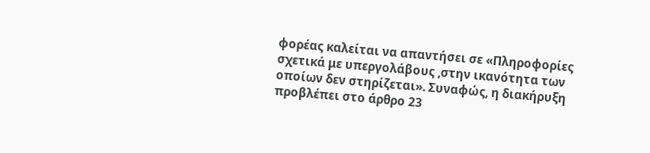φορέας καλείται να απαντήσει σε «Πληροφορίες σχετικά με υπεργολάβους ,στην ικανότητα των οποίων δεν στηρίζεται». Συναφώς, η διακήρυξη προβλέπει στο άρθρο 23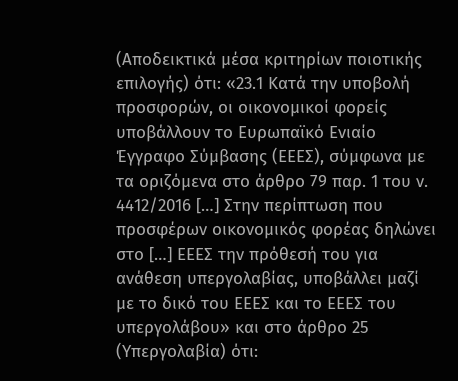(Αποδεικτικά μέσα κριτηρίων ποιοτικής επιλογής) ότι: «23.1 Κατά την υποβολή προσφορών, οι οικονομικοί φορείς υποβάλλουν το Ευρωπαϊκό Ενιαίο Έγγραφο Σύμβασης (ΕΕΕΣ), σύμφωνα με τα οριζόμενα στο άρθρο 79 παρ. 1 του ν. 4412/2016 […] Στην περίπτωση που προσφέρων οικονομικός φορέας δηλώνει στο […] ΕΕΕΣ την πρόθεσή του για ανάθεση υπεργολαβίας, υποβάλλει μαζί με το δικό του ΕΕΕΣ και το ΕΕΕΣ του υπεργολάβου» και στο άρθρο 25 (Υπεργολαβία) ότι: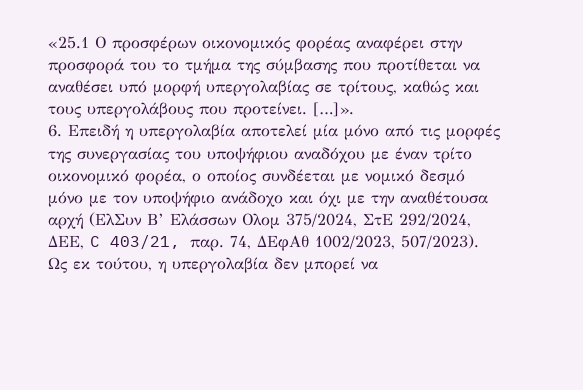«25.1 Ο προσφέρων οικονομικός φορέας αναφέρει στην προσφορά του το τμήμα της σύμβασης που προτίθεται να αναθέσει υπό μορφή υπεργολαβίας σε τρίτους, καθώς και τους υπεργολάβους που προτείνει. […]».
6. Επειδή η υπεργολαβία αποτελεί μία μόνο από τις μορφές της συνεργασίας του υποψήφιου αναδόχου με έναν τρίτο οικονομικό φορέα, ο οποίος συνδέεται με νομικό δεσμό μόνο με τον υποψήφιο ανάδοχο και όχι με την αναθέτουσα αρχή (ΕλΣυν Β’ Ελάσσων Ολομ 375/2024, ΣτΕ 292/2024, ΔΕΕ, C 403/21, παρ. 74, ΔΕφΑθ 1002/2023, 507/2023). Ως εκ τούτου, η υπεργολαβία δεν μπορεί να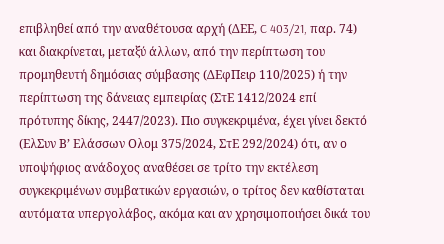επιβληθεί από την αναθέτουσα αρχή (ΔΕΕ, C 403/21, παρ. 74) και διακρίνεται, μεταξύ άλλων, από την περίπτωση του προμηθευτή δημόσιας σύμβασης (ΔΕφΠειρ 110/2025) ή την περίπτωση της δάνειας εμπειρίας (ΣτΕ 1412/2024 επί πρότυπης δίκης, 2447/2023). Πιο συγκεκριμένα, έχει γίνει δεκτό (ΕλΣυν Β’ Ελάσσων Ολομ 375/2024, ΣτΕ 292/2024) ότι, αν ο υποψήφιος ανάδοχος αναθέσει σε τρίτο την εκτέλεση συγκεκριμένων συμβατικών εργασιών, ο τρίτος δεν καθίσταται αυτόματα υπεργολάβος, ακόμα και αν χρησιμοποιήσει δικά του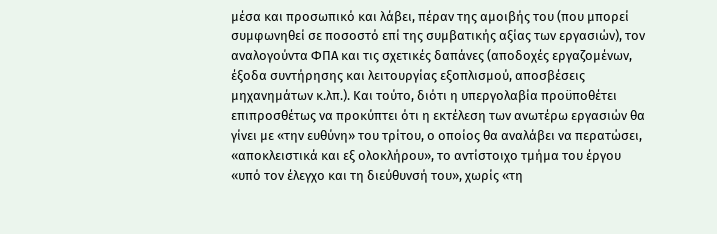μέσα και προσωπικό και λάβει, πέραν της αμοιβής του (που μπορεί συμφωνηθεί σε ποσοστό επί της συμβατικής αξίας των εργασιών), τον αναλογούντα ΦΠΑ και τις σχετικές δαπάνες (αποδοχές εργαζομένων, έξοδα συντήρησης και λειτουργίας εξοπλισμού, αποσβέσεις μηχανημάτων κ.λπ.). Και τούτο, διότι η υπεργολαβία προϋποθέτει επιπροσθέτως να προκύπτει ότι η εκτέλεση των ανωτέρω εργασιών θα γίνει με «την ευθύνη» του τρίτου, ο οποίος θα αναλάβει να περατώσει, «αποκλειστικά και εξ ολοκλήρου», το αντίστοιχο τμήμα του έργου «υπό τον έλεγχο και τη διεύθυνσή του», χωρίς «τη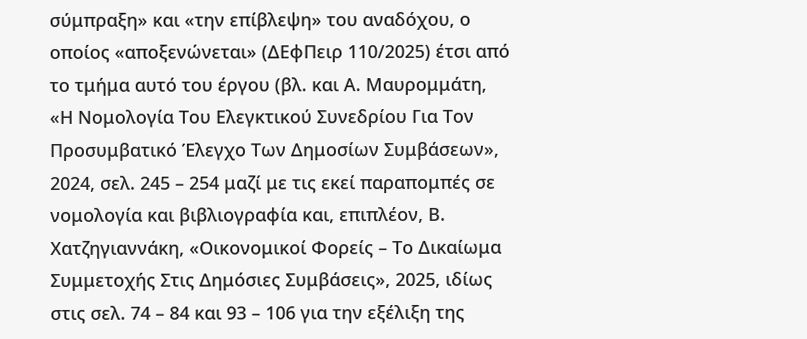σύμπραξη» και «την επίβλεψη» του αναδόχου, ο οποίος «αποξενώνεται» (ΔΕφΠειρ 110/2025) έτσι από το τμήμα αυτό του έργου (βλ. και Α. Μαυρομμάτη, «Η Νομολογία Του Ελεγκτικού Συνεδρίου Για Τον Προσυμβατικό Έλεγχο Των Δημοσίων Συμβάσεων», 2024, σελ. 245 – 254 μαζί με τις εκεί παραπομπές σε νομολογία και βιβλιογραφία και, επιπλέον, Β. Χατζηγιαννάκη, «Οικονομικοί Φορείς – Το Δικαίωμα Συμμετοχής Στις Δημόσιες Συμβάσεις», 2025, ιδίως στις σελ. 74 – 84 και 93 – 106 για την εξέλιξη της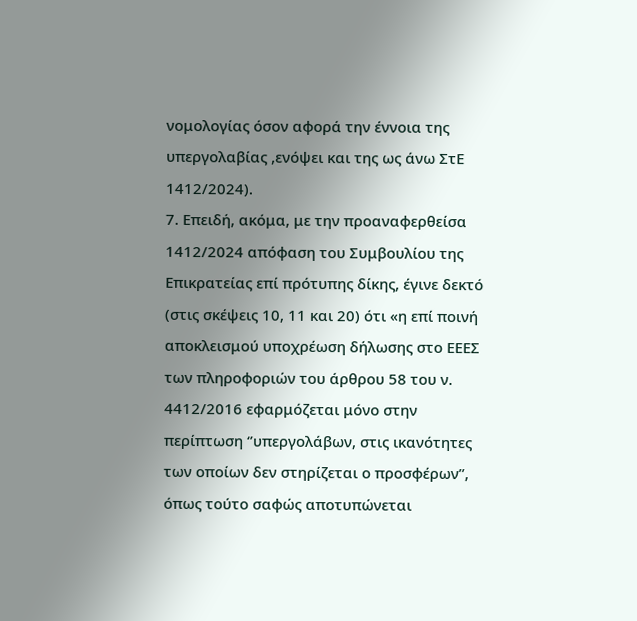νομολογίας όσον αφορά την έννοια της υπεργολαβίας ,ενόψει και της ως άνω ΣτΕ 1412/2024).
7. Επειδή, ακόμα, με την προαναφερθείσα 1412/2024 απόφαση του Συμβουλίου της Επικρατείας επί πρότυπης δίκης, έγινε δεκτό (στις σκέψεις 10, 11 και 20) ότι «η επί ποινή αποκλεισμού υποχρέωση δήλωσης στο ΕΕΕΣ των πληροφοριών του άρθρου 58 του ν. 4412/2016 εφαρμόζεται μόνο στην περίπτωση ‘’υπεργολάβων, στις ικανότητες των οποίων δεν στηρίζεται ο προσφέρων’’, όπως τούτο σαφώς αποτυπώνεται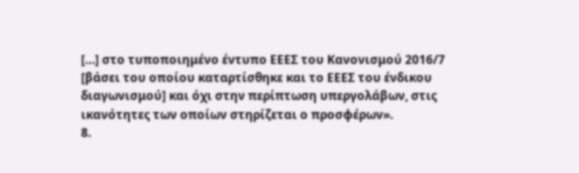[…] στο τυποποιημένο έντυπο ΕΕΕΣ του Κανονισμού 2016/7 [βάσει του οποίου καταρτίσθηκε και το ΕΕΕΣ του ένδικου διαγωνισμού] και όχι στην περίπτωση υπεργολάβων, στις ικανότητες των οποίων στηρίζεται ο προσφέρων».
8.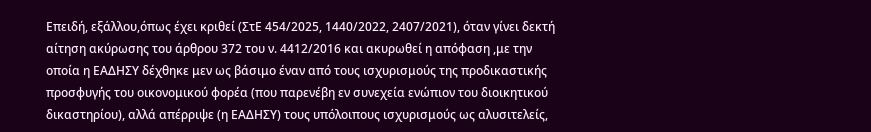Επειδή, εξάλλου,όπως έχει κριθεί (ΣτΕ 454/2025, 1440/2022, 2407/2021), όταν γίνει δεκτή αίτηση ακύρωσης του άρθρου 372 του ν. 4412/2016 και ακυρωθεί η απόφαση ,με την οποία η ΕΑΔΗΣΥ δέχθηκε μεν ως βάσιμο έναν από τους ισχυρισμούς της προδικαστικής προσφυγής του οικονομικού φορέα (που παρενέβη εν συνεχεία ενώπιον του διοικητικού δικαστηρίου), αλλά απέρριψε (η ΕΑΔΗΣΥ) τους υπόλοιπους ισχυρισμούς ως αλυσιτελείς,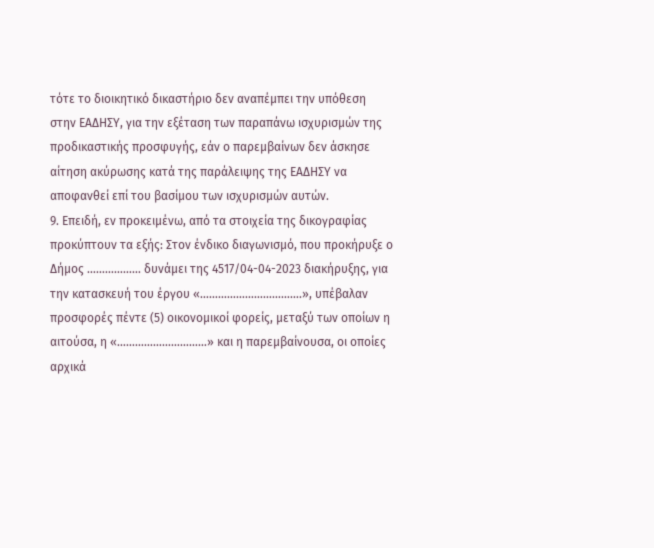τότε το διοικητικό δικαστήριο δεν αναπέμπει την υπόθεση στην ΕΑΔΗΣΥ, για την εξέταση των παραπάνω ισχυρισμών της προδικαστικής προσφυγής, εάν ο παρεμβαίνων δεν άσκησε αίτηση ακύρωσης κατά της παράλειψης της ΕΑΔΗΣΥ να αποφανθεί επί του βασίμου των ισχυρισμών αυτών.
9. Επειδή, εν προκειμένω, από τα στοιχεία της δικογραφίας προκύπτουν τα εξής: Στον ένδικο διαγωνισμό, που προκήρυξε ο Δήμος ……………… δυνάμει της 4517/04-04-2023 διακήρυξης, για την κατασκευή του έργου «…………………………….», υπέβαλαν προσφορές πέντε (5) οικονομικοί φορείς, μεταξύ των οποίων η αιτούσα, η «…………………………» και η παρεμβαίνουσα, οι οποίες αρχικά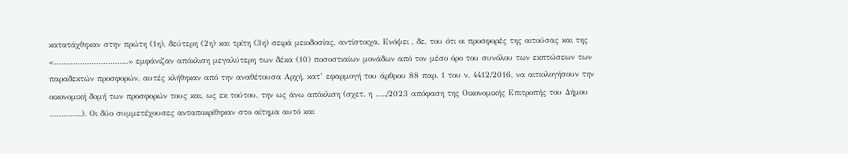κατατάχθηκαν στην πρώτη (1η), δεύτερη (2η) και τρίτη (3η) σειρά μειοδοσίας, αντίστοιχα. Ενόψει , δε, του ότι οι προσφορές της αιτούσας και της «…………………………..» εμφάνιζαν απόκλιση μεγαλύτερη των δέκα (10) ποσοστιαίων μονάδων από τον μέσο όρο του συνόλου των εκπτώσεων των παραδεκτών προσφορών, αυτές κλήθηκαν από την αναθέτουσα Αρχή, κατ’ εφαρμογή του άρθρου 88 παρ. 1 του ν. 4412/2016, να αιτιολογήσουν την οικονομική δομή των προσφορών τους και, ως εκ τούτου, την ως άνω απόκλιση (σχετ. η …../2023 απόφαση της Οικονομικής Επιτροπής του Δήμου …………..). Οι δύο συμμετέχουσες ανταποκρίθηκαν στο αίτημα αυτό και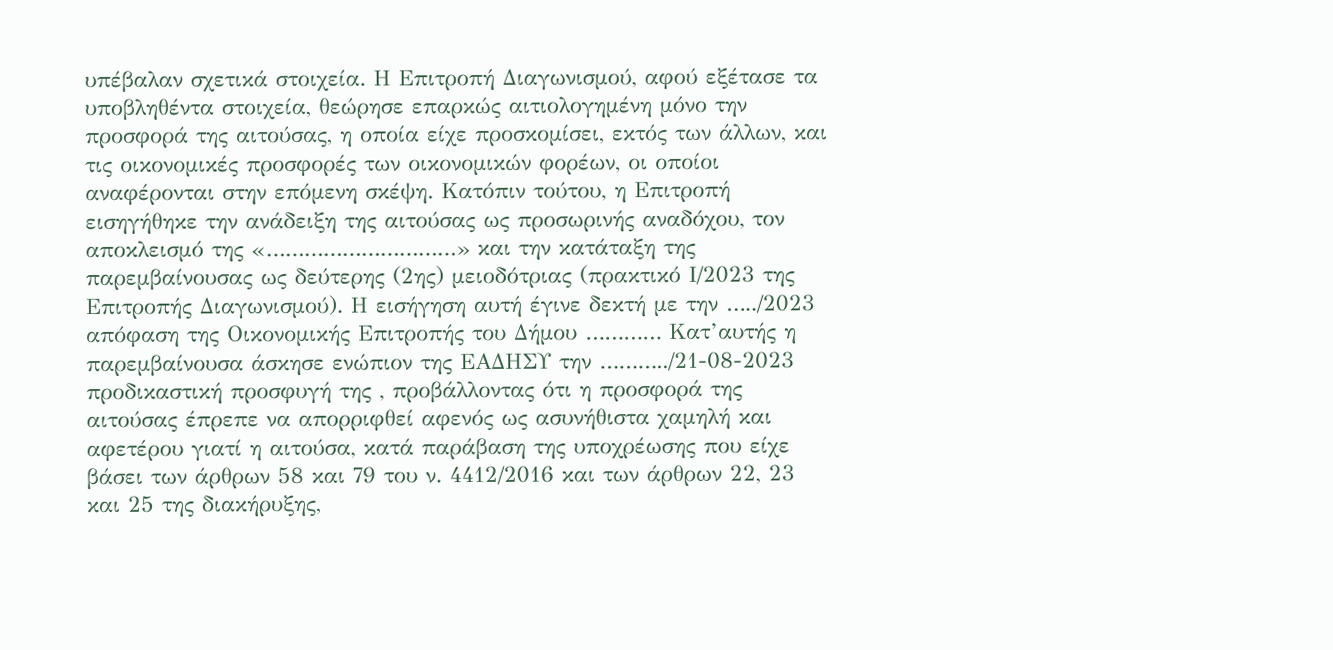υπέβαλαν σχετικά στοιχεία. Η Επιτροπή Διαγωνισμού, αφού εξέτασε τα υποβληθέντα στοιχεία, θεώρησε επαρκώς αιτιολογημένη μόνο την προσφορά της αιτούσας, η οποία είχε προσκομίσει, εκτός των άλλων, και τις οικονομικές προσφορές των οικονομικών φορέων, οι οποίοι αναφέρονται στην επόμενη σκέψη. Κατόπιν τούτου, η Επιτροπή εισηγήθηκε την ανάδειξη της αιτούσας ως προσωρινής αναδόχου, τον αποκλεισμό της «…………………………» και την κατάταξη της παρεμβαίνουσας ως δεύτερης (2ης) μειοδότριας (πρακτικό Ι/2023 της Επιτροπής Διαγωνισμού). Η εισήγηση αυτή έγινε δεκτή με την …../2023 απόφαση της Οικονομικής Επιτροπής του Δήμου ………… Κατ’αυτής η παρεμβαίνουσα άσκησε ενώπιον της ΕΑΔΗΣΥ την ………../21-08-2023 προδικαστική προσφυγή της , προβάλλοντας ότι η προσφορά της αιτούσας έπρεπε να απορριφθεί αφενός ως ασυνήθιστα χαμηλή και αφετέρου γιατί η αιτούσα, κατά παράβαση της υποχρέωσης που είχε βάσει των άρθρων 58 και 79 του ν. 4412/2016 και των άρθρων 22, 23 και 25 της διακήρυξης,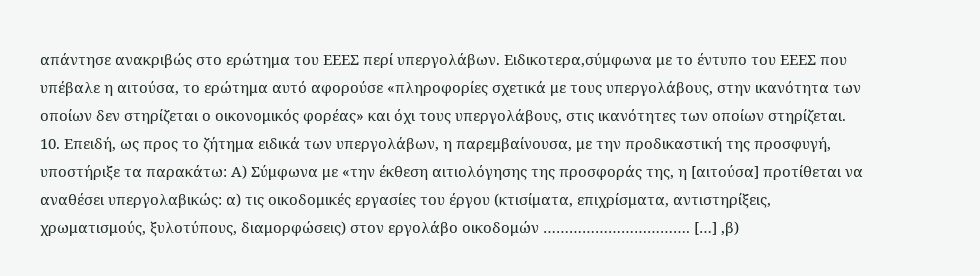απάντησε ανακριβώς στο ερώτημα του ΕΕΕΣ περί υπεργολάβων. Ειδικοτερα,σύμφωνα με το έντυπο του ΕΕΕΣ που υπέβαλε η αιτούσα, το ερώτημα αυτό αφορούσε «πληροφορίες σχετικά με τους υπεργολάβους, στην ικανότητα των οποίων δεν στηρίζεται ο οικονομικός φορέας» και όχι τους υπεργολάβους, στις ικανότητες των οποίων στηρίζεται.
10. Επειδή, ως προς το ζήτημα ειδικά των υπεργολάβων, η παρεμβαίνουσα, με την προδικαστική της προσφυγή, υποστήριξε τα παρακάτω: Α) Σύμφωνα με «την έκθεση αιτιολόγησης της προσφοράς της, η [αιτούσα] προτίθεται να αναθέσει υπεργολαβικώς: α) τις οικοδομικές εργασίες του έργου (κτισίματα, επιχρίσματα, αντιστηρίξεις, χρωματισμούς, ξυλοτύπους, διαμορφώσεις) στον εργολάβο οικοδομών ……………………………. […] ,β)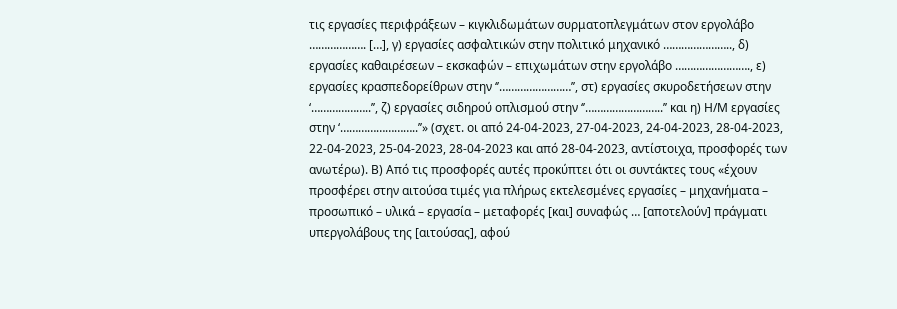τις εργασίες περιφράξεων – κιγκλιδωμάτων συρματοπλεγμάτων στον εργολάβο ………………. […], γ) εργασίες ασφαλτικών στην πολιτικό μηχανικό ………………….., δ) εργασίες καθαιρέσεων – εκσκαφών – επιχωμάτων στην εργολάβο ……………………., ε) εργασίες κρασπεδορείθρων στην ‘’……………………’’, στ) εργασίες σκυροδετήσεων στην ‘………………..’’, ζ) εργασίες σιδηρού οπλισμού στην ‘’……………………..’’ και η) Η/Μ εργασίες στην ‘……………………..’’» (σχετ. οι από 24-04-2023, 27-04-2023, 24-04-2023, 28-04-2023, 22-04-2023, 25-04-2023, 28-04-2023 και από 28-04-2023, αντίστοιχα, προσφορές των ανωτέρω). Β) Από τις προσφορές αυτές προκύπτει ότι οι συντάκτες τους «έχουν προσφέρει στην αιτούσα τιμές για πλήρως εκτελεσμένες εργασίες – μηχανήματα – προσωπικό – υλικά – εργασία – μεταφορές [και] συναφώς … [αποτελούν] πράγματι υπεργολάβους της [αιτούσας], αφού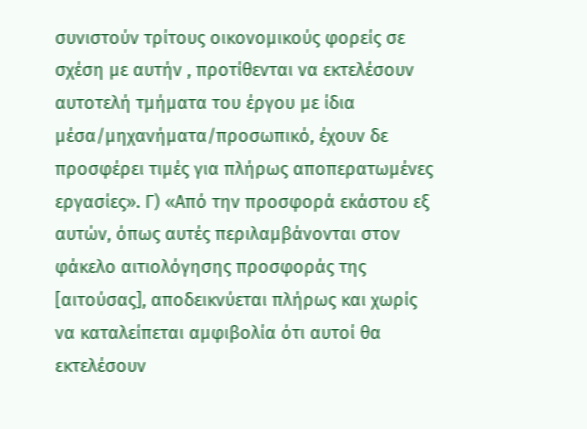συνιστούν τρίτους οικονομικούς φορείς σε σχέση με αυτήν , προτίθενται να εκτελέσουν αυτοτελή τμήματα του έργου με ίδια μέσα/μηχανήματα/προσωπικό, έχουν δε προσφέρει τιμές για πλήρως αποπερατωμένες εργασίες». Γ) «Από την προσφορά εκάστου εξ αυτών, όπως αυτές περιλαμβάνονται στον φάκελο αιτιολόγησης προσφοράς της [αιτούσας], αποδεικνύεται πλήρως και χωρίς να καταλείπεται αμφιβολία ότι αυτοί θα εκτελέσουν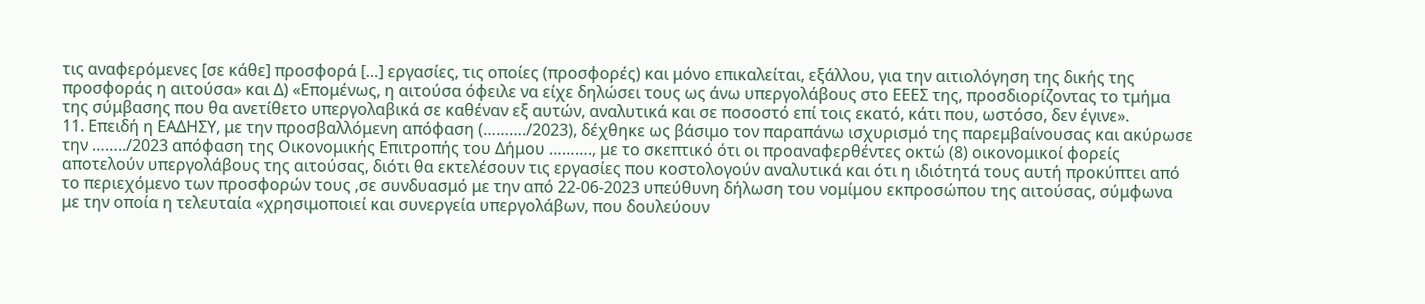τις αναφερόμενες [σε κάθε] προσφορά […] εργασίες, τις οποίες (προσφορές) και μόνο επικαλείται, εξάλλου, για την αιτιολόγηση της δικής της προσφοράς η αιτούσα» και Δ) «Επομένως, η αιτούσα όφειλε να είχε δηλώσει τους ως άνω υπεργολάβους στο ΕΕΕΣ της, προσδιορίζοντας το τμήμα της σύμβασης που θα ανετίθετο υπεργολαβικά σε καθέναν εξ αυτών, αναλυτικά και σε ποσοστό επί τοις εκατό, κάτι που, ωστόσο, δεν έγινε».
11. Επειδή η ΕΑΔΗΣΥ, με την προσβαλλόμενη απόφαση (………./2023), δέχθηκε ως βάσιμο τον παραπάνω ισχυρισμό της παρεμβαίνουσας και ακύρωσε την ……../2023 απόφαση της Οικονομικής Επιτροπής του Δήμου ………., με το σκεπτικό ότι οι προαναφερθέντες οκτώ (8) οικονομικοί φορείς αποτελούν υπεργολάβους της αιτούσας, διότι θα εκτελέσουν τις εργασίες που κοστολογούν αναλυτικά και ότι η ιδιότητά τους αυτή προκύπτει από το περιεχόμενο των προσφορών τους ,σε συνδυασμό με την από 22-06-2023 υπεύθυνη δήλωση του νομίμου εκπροσώπου της αιτούσας, σύμφωνα με την οποία η τελευταία «χρησιμοποιεί και συνεργεία υπεργολάβων, που δουλεύουν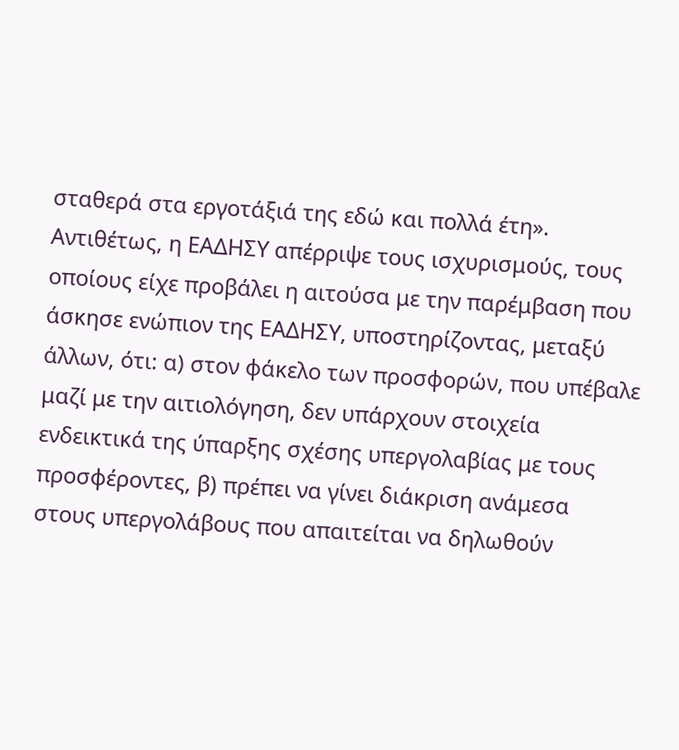σταθερά στα εργοτάξιά της εδώ και πολλά έτη». Αντιθέτως, η ΕΑΔΗΣΥ απέρριψε τους ισχυρισμούς, τους οποίους είχε προβάλει η αιτούσα με την παρέμβαση που άσκησε ενώπιον της ΕΑΔΗΣΥ, υποστηρίζοντας, μεταξύ άλλων, ότι: α) στον φάκελο των προσφορών, που υπέβαλε μαζί με την αιτιολόγηση, δεν υπάρχουν στοιχεία ενδεικτικά της ύπαρξης σχέσης υπεργολαβίας με τους προσφέροντες, β) πρέπει να γίνει διάκριση ανάμεσα στους υπεργολάβους που απαιτείται να δηλωθούν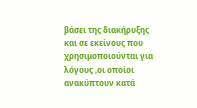βάσει της διακήρυξης και σε εκείνους που χρησιμοποιούνται για λόγους ,οι οποίοι ανακύπτουν κατά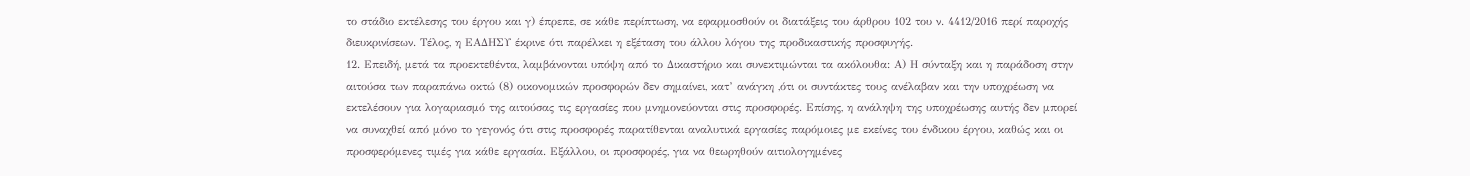το στάδιο εκτέλεσης του έργου και γ) έπρεπε, σε κάθε περίπτωση, να εφαρμοσθούν οι διατάξεις του άρθρου 102 του ν. 4412/2016 περί παροχής διευκρινίσεων. Τέλος, η ΕΑΔΗΣΥ έκρινε ότι παρέλκει η εξέταση του άλλου λόγου της προδικαστικής προσφυγής.
12. Επειδή, μετά τα προεκτεθέντα, λαμβάνονται υπόψη από το Δικαστήριο και συνεκτιμώνται τα ακόλουθα: Α) Η σύνταξη και η παράδοση στην αιτούσα των παραπάνω οκτώ (8) οικονομικών προσφορών δεν σημαίνει, κατ’ ανάγκη ,ότι οι συντάκτες τους ανέλαβαν και την υποχρέωση να εκτελέσουν για λογαριασμό της αιτούσας τις εργασίες που μνημονεύονται στις προσφορές. Επίσης, η ανάληψη της υποχρέωσης αυτής δεν μπορεί να συναχθεί από μόνο το γεγονός ότι στις προσφορές παρατίθενται αναλυτικά εργασίες παρόμοιες με εκείνες του ένδικου έργου, καθώς και οι προσφερόμενες τιμές για κάθε εργασία. Εξάλλου, οι προσφορές, για να θεωρηθούν αιτιολογημένες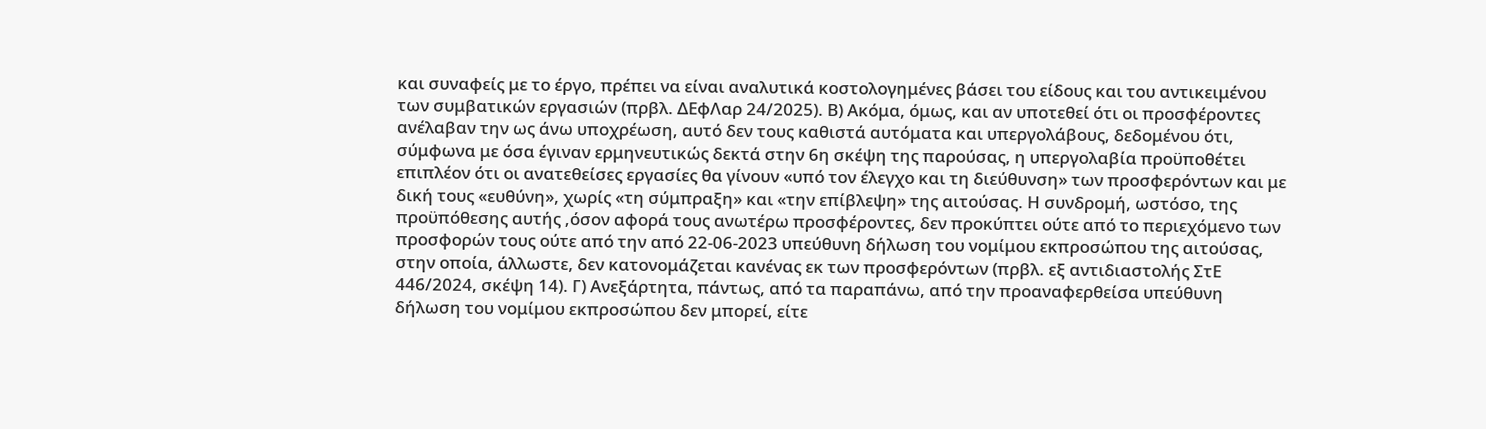και συναφείς με το έργο, πρέπει να είναι αναλυτικά κοστολογημένες βάσει του είδους και του αντικειμένου των συμβατικών εργασιών (πρβλ. ΔΕφΛαρ 24/2025). Β) Ακόμα, όμως, και αν υποτεθεί ότι οι προσφέροντες ανέλαβαν την ως άνω υποχρέωση, αυτό δεν τους καθιστά αυτόματα και υπεργολάβους, δεδομένου ότι, σύμφωνα με όσα έγιναν ερμηνευτικώς δεκτά στην 6η σκέψη της παρούσας, η υπεργολαβία προϋποθέτει επιπλέον ότι οι ανατεθείσες εργασίες θα γίνουν «υπό τον έλεγχο και τη διεύθυνση» των προσφερόντων και με δική τους «ευθύνη», χωρίς «τη σύμπραξη» και «την επίβλεψη» της αιτούσας. Η συνδρομή, ωστόσο, της προϋπόθεσης αυτής ,όσον αφορά τους ανωτέρω προσφέροντες, δεν προκύπτει ούτε από το περιεχόμενο των προσφορών τους ούτε από την από 22-06-2023 υπεύθυνη δήλωση του νομίμου εκπροσώπου της αιτούσας, στην οποία, άλλωστε, δεν κατονομάζεται κανένας εκ των προσφερόντων (πρβλ. εξ αντιδιαστολής ΣτΕ 446/2024, σκέψη 14). Γ) Ανεξάρτητα, πάντως, από τα παραπάνω, από την προαναφερθείσα υπεύθυνη δήλωση του νομίμου εκπροσώπου δεν μπορεί, είτε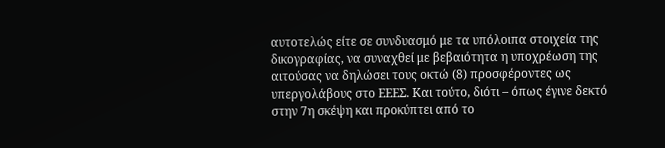αυτοτελώς είτε σε συνδυασμό με τα υπόλοιπα στοιχεία της δικογραφίας, να συναχθεί με βεβαιότητα η υποχρέωση της αιτούσας να δηλώσει τους οκτώ (8) προσφέροντες ως υπεργολάβους στο ΕΕΕΣ. Και τούτο, διότι – όπως έγινε δεκτό στην 7η σκέψη και προκύπτει από το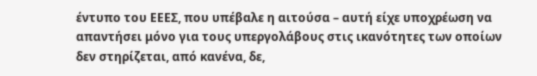έντυπο του ΕΕΕΣ, που υπέβαλε η αιτούσα – αυτή είχε υποχρέωση να απαντήσει μόνο για τους υπεργολάβους στις ικανότητες των οποίων δεν στηρίζεται, από κανένα, δε,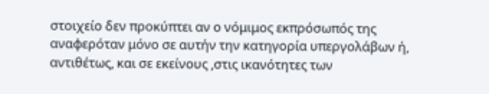στοιχείο δεν προκύπτει αν ο νόμιμος εκπρόσωπός της αναφερόταν μόνο σε αυτήν την κατηγορία υπεργολάβων ή, αντιθέτως, και σε εκείνους ,στις ικανότητες των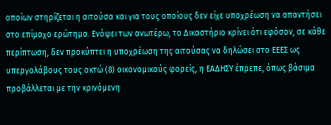οποίων στηρίζεται η αιτούσα και για τους οποίους δεν είχε υποχρέωση να απαντήσει στο επίμαχο ερώτημα. Ενόψει των ανωτέρω, το Δικαστήριο κρίνει ότι εφόσον, σε κάθε περίπτωση, δεν προκύπτει η υποχρέωση της αιτούσας να δηλώσει στο ΕΕΕΣ ως υπεργολάβους τους οκτώ (8) οικονομικούς φορείς, η ΕΑΔΗΣΥ έπρεπε, όπως βάσιμα προβάλλεται με την κρινόμενη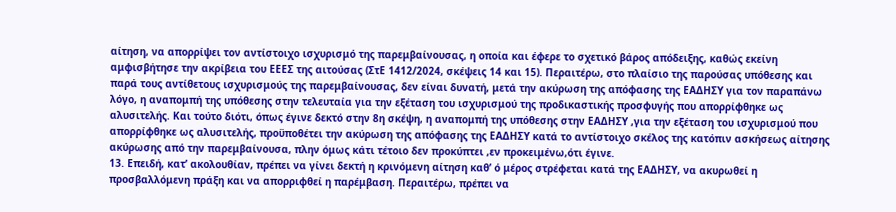αίτηση, να απορρίψει τον αντίστοιχο ισχυρισμό της παρεμβαίνουσας, η οποία και έφερε το σχετικό βάρος απόδειξης, καθώς εκείνη αμφισβήτησε την ακρίβεια του ΕΕΕΣ της αιτούσας (ΣτΕ 1412/2024, σκέψεις 14 και 15). Περαιτέρω, στο πλαίσιο της παρούσας υπόθεσης και παρά τους αντίθετους ισχυρισμούς της παρεμβαίνουσας, δεν είναι δυνατή, μετά την ακύρωση της απόφασης της ΕΑΔΗΣΥ για τον παραπάνω λόγο, η αναπομπή της υπόθεσης στην τελευταία για την εξέταση του ισχυρισμού της προδικαστικής προσφυγής που απορρίφθηκε ως αλυσιτελής. Και τούτο διότι, όπως έγινε δεκτό στην 8η σκέψη, η αναπομπή της υπόθεσης στην ΕΑΔΗΣΥ ,για την εξέταση του ισχυρισμού που απορρίφθηκε ως αλυσιτελής, προϋποθέτει την ακύρωση της απόφασης της ΕΑΔΗΣΥ κατά το αντίστοιχο σκέλος της κατόπιν ασκήσεως αίτησης ακύρωσης από την παρεμβαίνουσα, πλην όμως κάτι τέτοιο δεν προκύπτει ,εν προκειμένω,ότι έγινε.
13. Επειδή, κατ’ ακολουθίαν, πρέπει να γίνει δεκτή η κρινόμενη αίτηση καθ’ ό μέρος στρέφεται κατά της ΕΑΔΗΣΥ, να ακυρωθεί η προσβαλλόμενη πράξη και να απορριφθεί η παρέμβαση. Περαιτέρω, πρέπει να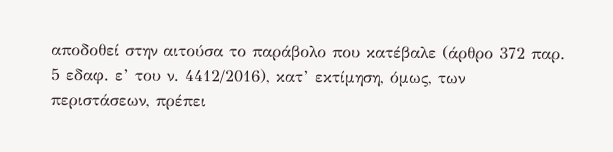αποδοθεί στην αιτούσα το παράβολο που κατέβαλε (άρθρο 372 παρ. 5 εδαφ. ε’ του ν. 4412/2016), κατ’ εκτίμηση, όμως, των περιστάσεων, πρέπει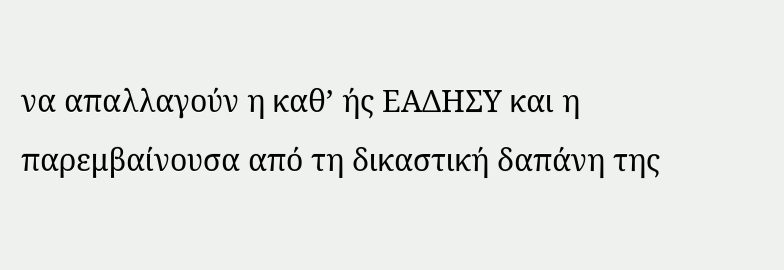να απαλλαγούν η καθ’ ής ΕΑΔΗΣΥ και η παρεμβαίνουσα από τη δικαστική δαπάνη της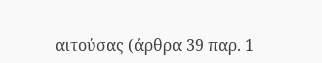αιτούσας (άρθρα 39 παρ. 1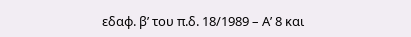εδαφ. β’ του π.δ. 18/1989 – Α’ 8 και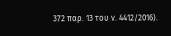372 παρ. 13 του ν. 4412/2016).